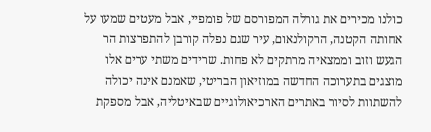כולנו מכירים את גורלה המפורסם של פומפיי, אבל מעטים שמעו על אחותה הקטנה, הרקולנאום, עיר שגם נפלה קורבן להתפרצות הר הגעש וזוב וממצאיה מרתקים לא פחות. שרידים משתי ערים אלו מוצגים בתערוכה החדשה במוזיאון הבריטי, שאמנם אינה יכולה להשתוות לסיור באתרים הארכיאולוגיים שבאיטליה, אבל מספקת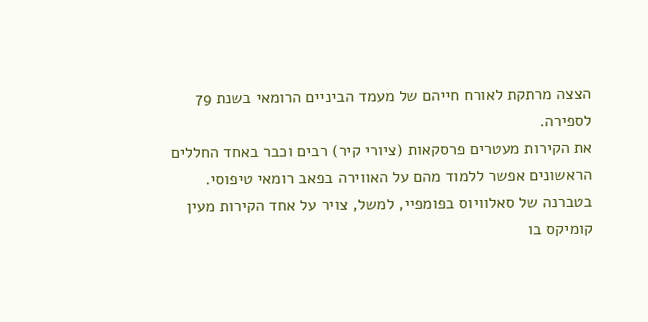הצצה מרתקת לאורח חייהם של מעמד הביניים הרומאי בשנת 79 לספירה.
את הקירות מעטרים פרסקאות (ציורי קיר) רבים וכבר באחד החללים הראשונים אפשר ללמוד מהם על האווירה בפאב רומאי טיפוסי. בטברנה של סאלוויוס בפומפיי, למשל, צויר על אחד הקירות מעין קומיקס בו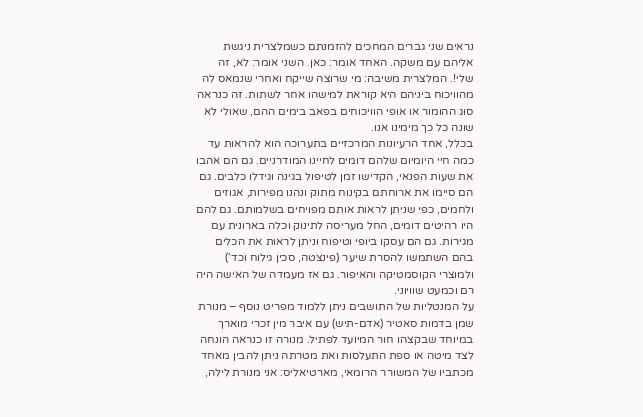נראים שני גברים המחכים להזמנתם כשמלצרית ניגשת אליהם עם משקה. האחד אומר: כאן. השני אומר: לא, זה שלי!. המלצרית משיבה: מי שרוצה שייקח ואחרי שנמאס לה מהוויכוח ביניהם היא קוראת למישהו אחר לשתות. זה כנראה סוג ההומור או אופי הוויכוחים בפאב בימים ההם, שאולי לא שונה כל כך מימינו אנו.
בכלל, אחד הרעיונות המרכזיים בתערוכה הוא להראות עד כמה חיי היומיום שלהם דומים לחיינו המודרניים. גם הם אהבו את שעות הפנאי, הקדישו זמן לטיפול בגינה וגידלו כלבים. גם הם סיימו את ארוחתם בקינוח מתוק ונהנו מפירות, אגוזים ולחמים, כפי שניתן לראות אותם מפויחים בשלמותם. גם להם היו רהיטים דומים, החל מעריסה לתינוק וכלה בארונית עם מגירות. גם הם עסקו ביופי וטיפוח וניתן לראות את הכלים בהם השתמשו להסרת שיער (פינצטה, סכין גילוח וכד’) ולמוצרי הקוסמטיקה והאיפור. גם אז מעמדה של האישה היה רם וכמעט שוויוני.
על המנטליות של התושבים ניתן ללמוד מפריט נוסף – מנורת שמן בדמות סאטיר (אדם-תיש) עם איבר מין זכרי מוארך במיוחד שבקצהו חור המיועד לפתיל. מנורה זו כנראה הונחה לצד מיטה או ספת התעלסות ואת מטרתה ניתן להבין מאחד מכתביו של המשורר הרומאי, מארטיאליס: אני מנורת לילה,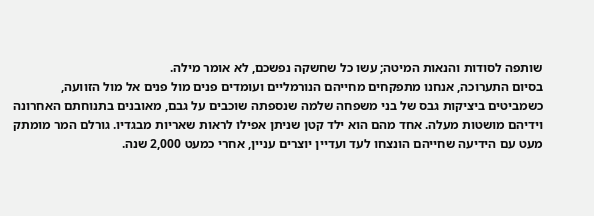שותפה לסודות והנאות המיטה; עשו כל שחשקה נפשכם, לא אומר מילה.
בסיום התערוכה, אנחנו מתפקחים מחייהם הנורמליים ועומדים פנים מול פנים אל מול הזוועה, כשמביטים ביציקות גבס של בני משפחה שלמה שנספתה שוכבים על גבם, מאובנים בתנוחתם האחרונה וידיהם מושטות מעלה. אחד מהם הוא ילד קטן שניתן אפילו לראות שאריות מבגדיו. גורלם המר מומתק מעט עם הידיעה שחייהם הונצחו לעד ועדיין יוצרים עניין, אחרי כמעט 2,000 שנה.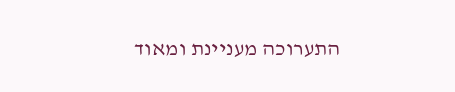התערוכה מעניינת ומאוד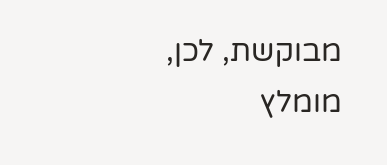מבוקשת, לכן, מומלץ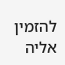להזמין אליה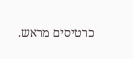כרטיסים מראש.